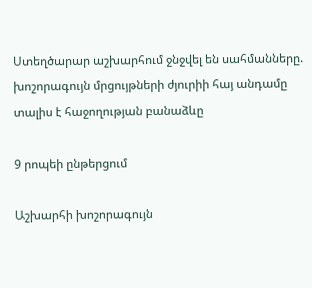Ստեղծարար աշխարհում ջնջվել են սահմանները. խոշորագույն մրցույթների ժյուրիի հայ անդամը տալիս է հաջողության բանաձևը

9 րոպեի ընթերցում

Աշխարհի խոշորագույն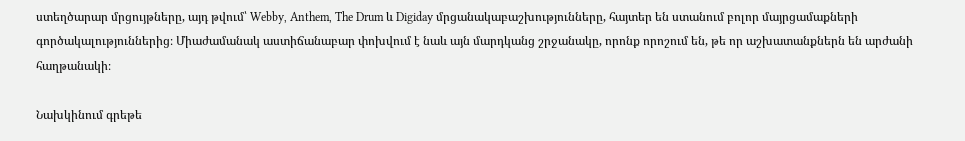ստեղծարար մրցույթները, այդ թվում՝ Webby, Anthem, The Drum և Digiday մրցանակաբաշխությունները, հայտեր են ստանում բոլոր մայրցամաքների գործակալություններից։ Միաժամանակ աստիճանաբար փոխվում է նաև այն մարդկանց շրջանակը, որոնք որոշում են, թե որ աշխատանքներն են արժանի հաղթանակի։

Նախկինում գրեթե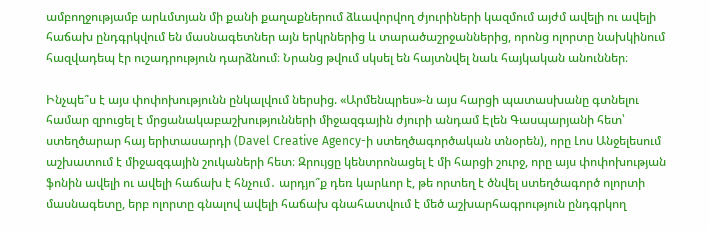ամբողջությամբ արևմտյան մի քանի քաղաքներում ձևավորվող ժյուրիների կազմում այժմ ավելի ու ավելի հաճախ ընդգրկվում են մասնագետներ այն երկրներից և տարածաշրջաններից, որոնց ոլորտը նախկինում հազվադեպ էր ուշադրություն դարձնում։ Նրանց թվում սկսել են հայտնվել նաև հայկական անուններ։

Ինչպե՞ս է այս փոփոխությունն ընկալվում ներսից. «Արմենպրես»-ն այս հարցի պատասխանը գտնելու համար զրուցել է մրցանակաբաշխությունների միջազգային ժյուրի անդամ Էլեն Գասպարյանի հետ՝ ստեղծարար հայ երիտասարդի (Davel Creative Agency-ի ստեղծագործական տնօրեն), որը Լոս Անջելեսում աշխատում է միջազգային շուկաների հետ։ Զրույցը կենտրոնացել է մի հարցի շուրջ, որը այս փոփոխության ֆոնին ավելի ու ավելի հաճախ է հնչում․ արդյո՞ք դեռ կարևոր է, թե որտեղ է ծնվել ստեղծագործ ոլորտի մասնագետը, երբ ոլորտը գնալով ավելի հաճախ գնահատվում է մեծ աշխարհագրություն ընդգրկող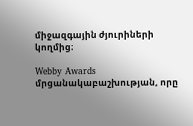միջազգային ժյուրիների կողմից։

Webby Awards մրցանակաբաշխության, որը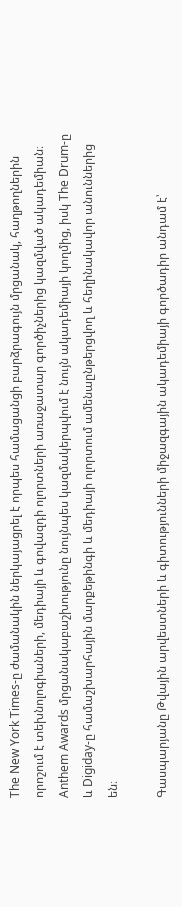The New York Times-ը ժամանակին ներկայացրել է որպես համացանցի բարձրագույն մրցանակ, հաղթողներին որոշում է տեխնոլոգիաների, մեդիայի և գովազդի ոլորտների առաջատար գործիչներից կազմված ակադեմիան։ Anthem Awards մրցանակաբաշխությունը նույնպես կազմակերպվում է նույն ակադեմիայի կողմից, իսկ The Drum-ը և Digiday-ը համաշխարհային մարքեթինգի և մեդիայի ոլորտում ամենաընթերցվող և հեղինակավոր անուններից են։

Գասպարյանը Թվային արվեստների և գիտությունների միջազգային ակադեմիայի գործադիր անդամ է՝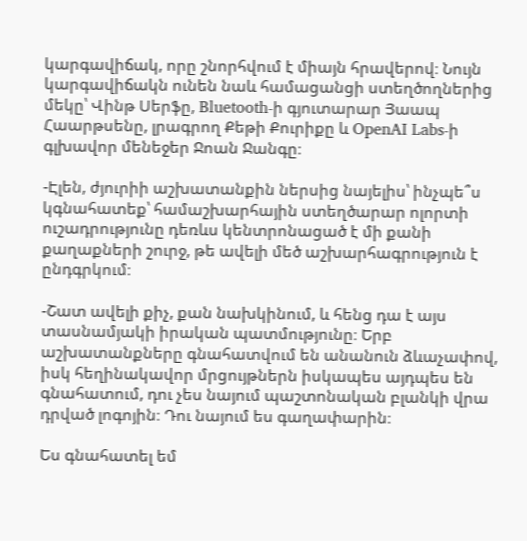կարգավիճակ, որը շնորհվում է միայն հրավերով։ Նույն կարգավիճակն ունեն նաև համացանցի ստեղծողներից մեկը՝ Վինթ Սերֆը, Bluetooth-ի գյուտարար Յաապ Հաարթսենը, լրագրող Քեթի Քուրիքը և OpenAI Labs-ի գլխավոր մենեջեր Ջոան Ջանգը։

-Էլեն, ժյուրիի աշխատանքին ներսից նայելիս՝ ինչպե՞ս կգնահատեք՝ համաշխարհային ստեղծարար ոլորտի ուշադրությունը դեռևս կենտրոնացած է մի քանի քաղաքների շուրջ, թե ավելի մեծ աշխարհագրություն է ընդգրկում։

-Շատ ավելի քիչ, քան նախկինում, և հենց դա է այս տասնամյակի իրական պատմությունը։ Երբ աշխատանքները գնահատվում են անանուն ձևաչափով, իսկ հեղինակավոր մրցույթներն իսկապես այդպես են գնահատում, դու չես նայում պաշտոնական բլանկի վրա դրված լոգոյին։ Դու նայում ես գաղափարին։

Ես գնահատել եմ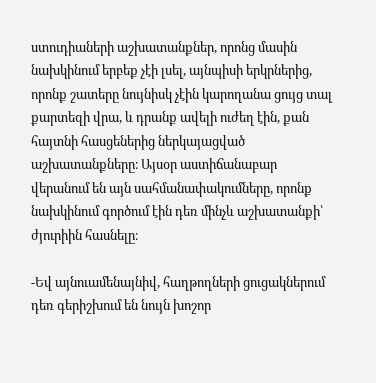ստուդիաների աշխատանքներ, որոնց մասին նախկինում երբեք չէի լսել, այնպիսի երկրներից, որոնք շատերը նույնիսկ չէին կարողանա ցույց տալ քարտեզի վրա, և դրանք ավելի ուժեղ էին, քան հայտնի հասցեներից ներկայացված աշխատանքները։ Այսօր աստիճանաբար վերանում են այն սահմանափակումները, որոնք նախկինում գործում էին դեռ մինչև աշխատանքի՝ ժյուրիին հասնելը։

-Եվ այնուամենայնիվ, հաղթողների ցուցակներում դեռ գերիշխում են նույն խոշոր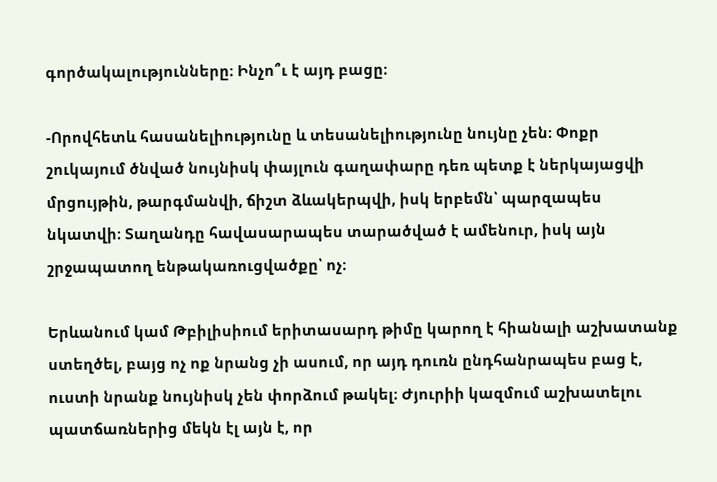գործակալությունները։ Ինչո՞ւ է այդ բացը։

-Որովհետև հասանելիությունը և տեսանելիությունը նույնը չեն։ Փոքր շուկայում ծնված նույնիսկ փայլուն գաղափարը դեռ պետք է ներկայացվի մրցույթին, թարգմանվի, ճիշտ ձևակերպվի, իսկ երբեմն՝ պարզապես նկատվի։ Տաղանդը հավասարապես տարածված է ամենուր, իսկ այն շրջապատող ենթակառուցվածքը՝ ոչ։

Երևանում կամ Թբիլիսիում երիտասարդ թիմը կարող է հիանալի աշխատանք ստեղծել, բայց ոչ ոք նրանց չի ասում, որ այդ դուռն ընդհանրապես բաց է, ուստի նրանք նույնիսկ չեն փորձում թակել։ Ժյուրիի կազմում աշխատելու պատճառներից մեկն էլ այն է, որ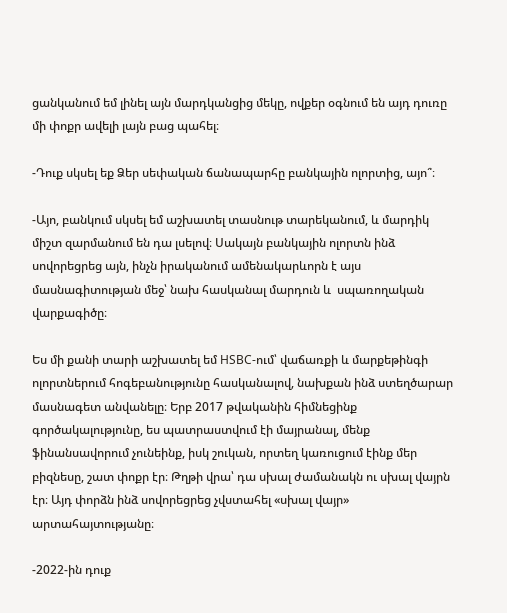ցանկանում եմ լինել այն մարդկանցից մեկը, ովքեր օգնում են այդ դուռը մի փոքր ավելի լայն բաց պահել։

-Դուք սկսել եք Ձեր սեփական ճանապարհը բանկային ոլորտից, այո՞։

-Այո, բանկում սկսել եմ աշխատել տասնութ տարեկանում, և մարդիկ միշտ զարմանում են դա լսելով։ Սակայն բանկային ոլորտն ինձ սովորեցրեց այն, ինչն իրականում ամենակարևորն է այս մասնագիտության մեջ՝ նախ հասկանալ մարդուն և  սպառողական վարքագիծը։

Ես մի քանի տարի աշխատել եմ HSBC-ում՝ վաճառքի և մարքեթինգի ոլորտներում հոգեբանությունը հասկանալով, նախքան ինձ ստեղծարար մասնագետ անվանելը։ Երբ 2017 թվականին հիմնեցինք գործակալությունը, ես պատրաստվում էի մայրանալ, մենք ֆինանսավորում չունեինք, իսկ շուկան, որտեղ կառուցում էինք մեր բիզնեսը, շատ փոքր էր։ Թղթի վրա՝ դա սխալ ժամանակն ու սխալ վայրն էր։ Այդ փորձն ինձ սովորեցրեց չվստահել «սխալ վայր» արտահայտությանը։

-2022-ին դուք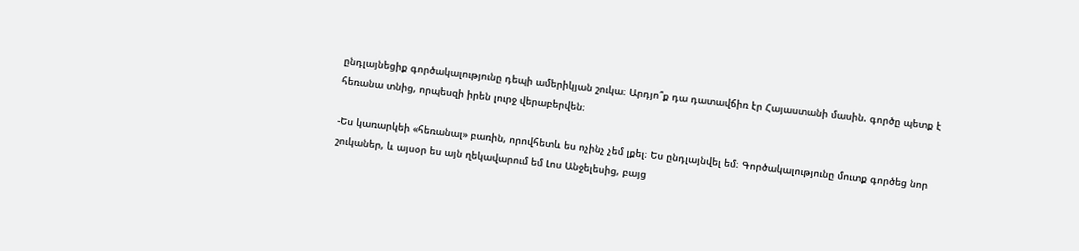ընդլայնեցիք գործակալությունը դեպի ամերիկյան շուկա։ Արդյո՞ք դա դատավճիռ էր Հայաստանի մասին. գործը պետք է հեռանա տնից, որպեսզի իրեն լուրջ վերաբերվեն։

-Ես կառարկեի «հեռանալ» բառին, որովհետև ես ոչինչ չեմ լքել։ Ես ընդլայնվել եմ։ Գործակալությունը մուտք գործեց նոր շուկաներ, և այսօր ես այն ղեկավարում եմ Լոս Անջելեսից, բայց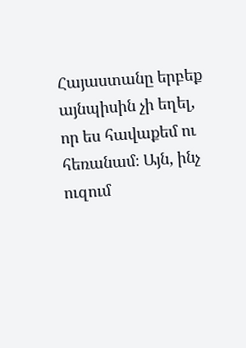Հայաստանը երբեք այնպիսին չի եղել, որ ես հավաքեմ ու հեռանամ։ Այն, ինչ ուզում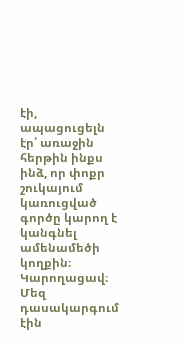էի, ապացուցելն էր՝ առաջին հերթին ինքս ինձ, որ փոքր շուկայում կառուցված գործը կարող է կանգնել ամենամեծի կողքին։ Կարողացավ։ Մեզ դասակարգում էին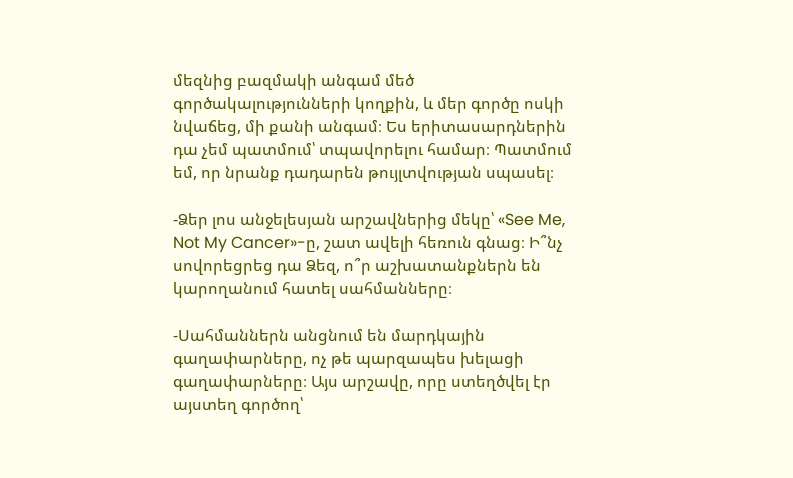մեզնից բազմակի անգամ մեծ գործակալությունների կողքին, և մեր գործը ոսկի նվաճեց, մի քանի անգամ։ Ես երիտասարդներին դա չեմ պատմում՝ տպավորելու համար։ Պատմում եմ, որ նրանք դադարեն թույլտվության սպասել։

-Ձեր լոս անջելեսյան արշավներից մեկը՝ «See Me, Not My Cancer»-ը, շատ ավելի հեռուն գնաց։ Ի՞նչ սովորեցրեց դա Ձեզ, ո՞ր աշխատանքներն են կարողանում հատել սահմանները։

-Սահմաններն անցնում են մարդկային գաղափարները, ոչ թե պարզապես խելացի գաղափարները։ Այս արշավը, որը ստեղծվել էր այստեղ գործող՝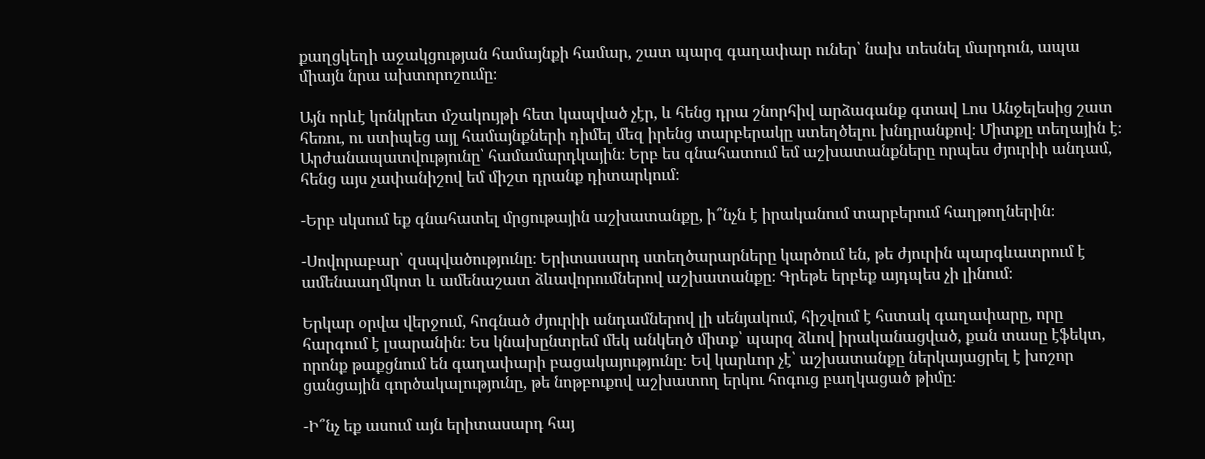քաղցկեղի աջակցության համայնքի համար, շատ պարզ գաղափար ուներ՝ նախ տեսնել մարդուն, ապա միայն նրա ախտորոշումը։

Այն որևէ կոնկրետ մշակույթի հետ կապված չէր, և հենց դրա շնորհիվ արձագանք գտավ Լոս Անջելեսից շատ հեռու, ու ստիպեց այլ համայնքների դիմել մեզ իրենց տարբերակը ստեղծելու խնդրանքով։ Միտքը տեղային է։ Արժանապատվությունը՝ համամարդկային։ Երբ ես գնահատում եմ աշխատանքները որպես ժյուրիի անդամ, հենց այս չափանիշով եմ միշտ դրանք դիտարկում։

-Երբ սկսում եք գնահատել մրցութային աշխատանքը, ի՞նչն է իրականում տարբերում հաղթողներին։

-Սովորաբար՝ զսպվածությունը։ Երիտասարդ ստեղծարարները կարծում են, թե ժյուրին պարգևատրում է ամենաաղմկոտ և ամենաշատ ձևավորումներով աշխատանքը։ Գրեթե երբեք այդպես չի լինում։

Երկար օրվա վերջում, հոգնած ժյուրիի անդամներով լի սենյակում, հիշվում է հստակ գաղափարը, որը հարգում է լսարանին։ Ես կնախընտրեմ մեկ անկեղծ միտք՝ պարզ ձևով իրականացված, քան տասը էֆեկտ, որոնք թաքցնում են գաղափարի բացակայությունը։ Եվ կարևոր չէ՝ աշխատանքը ներկայացրել է խոշոր ցանցային գործակալությունը, թե նոթբուքով աշխատող երկու հոգուց բաղկացած թիմը։

-Ի՞նչ եք ասում այն երիտասարդ հայ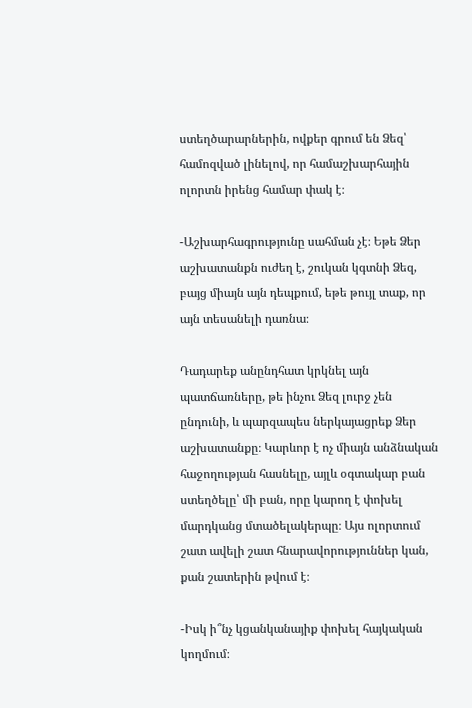ստեղծարարներին, ովքեր գրում են Ձեզ՝ համոզված լինելով, որ համաշխարհային ոլորտն իրենց համար փակ է։

-Աշխարհագրությունը սահման չէ։ Եթե Ձեր աշխատանքն ուժեղ է, շուկան կգտնի Ձեզ, բայց միայն այն դեպքում, եթե թույլ տաք, որ այն տեսանելի դառնա։

Դադարեք անընդհատ կրկնել այն պատճառները, թե ինչու Ձեզ լուրջ չեն ընդունի, և պարզապես ներկայացրեք Ձեր աշխատանքը։ Կարևոր է ոչ միայն անձնական հաջողության հասնելը, այլև օգտակար բան ստեղծելը՝ մի բան, որը կարող է փոխել մարդկանց մտածելակերպը։ Այս ոլորտում շատ ավելի շատ հնարավորություններ կան, քան շատերին թվում է։

-Իսկ ի՞նչ կցանկանայիք փոխել հայկական կողմում։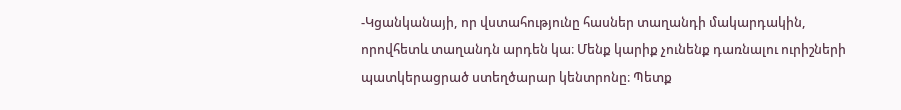-Կցանկանայի, որ վստահությունը հասներ տաղանդի մակարդակին, որովհետև տաղանդն արդեն կա։ Մենք կարիք չունենք դառնալու ուրիշների պատկերացրած ստեղծարար կենտրոնը։ Պետք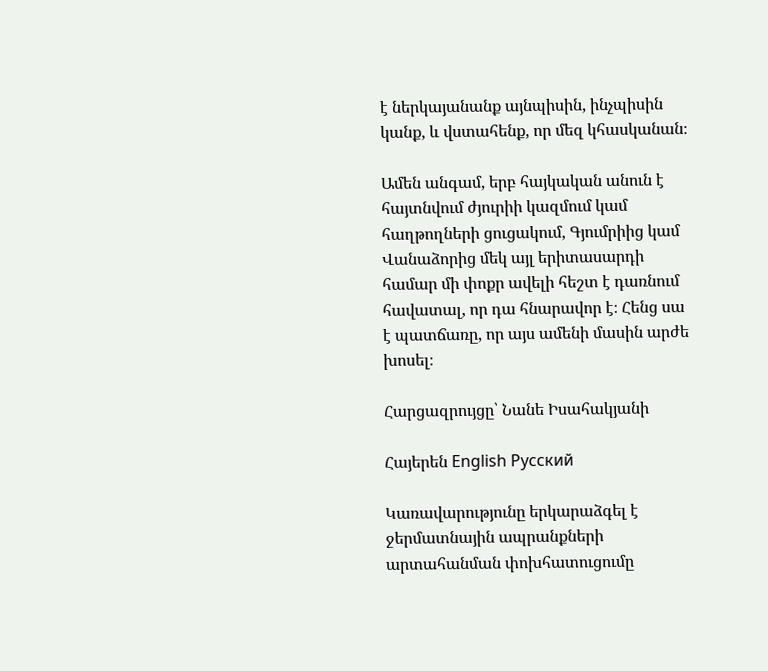է ներկայանանք այնպիսին, ինչպիսին կանք, և վստահենք, որ մեզ կհասկանան։

Ամեն անգամ, երբ հայկական անուն է հայտնվում ժյուրիի կազմում կամ հաղթողների ցուցակում, Գյումրիից կամ Վանաձորից մեկ այլ երիտասարդի համար մի փոքր ավելի հեշտ է դառնում հավատալ, որ դա հնարավոր է։ Հենց սա է պատճառը, որ այս ամենի մասին արժե խոսել։

Հարցազրույցը՝ Նանե Իսահակյանի

Հայերեն English Русский

Կառավարությունը երկարաձգել է ջերմատնային ապրանքների արտահանման փոխհատուցումը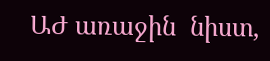ԱԺ առաջին  նիստ,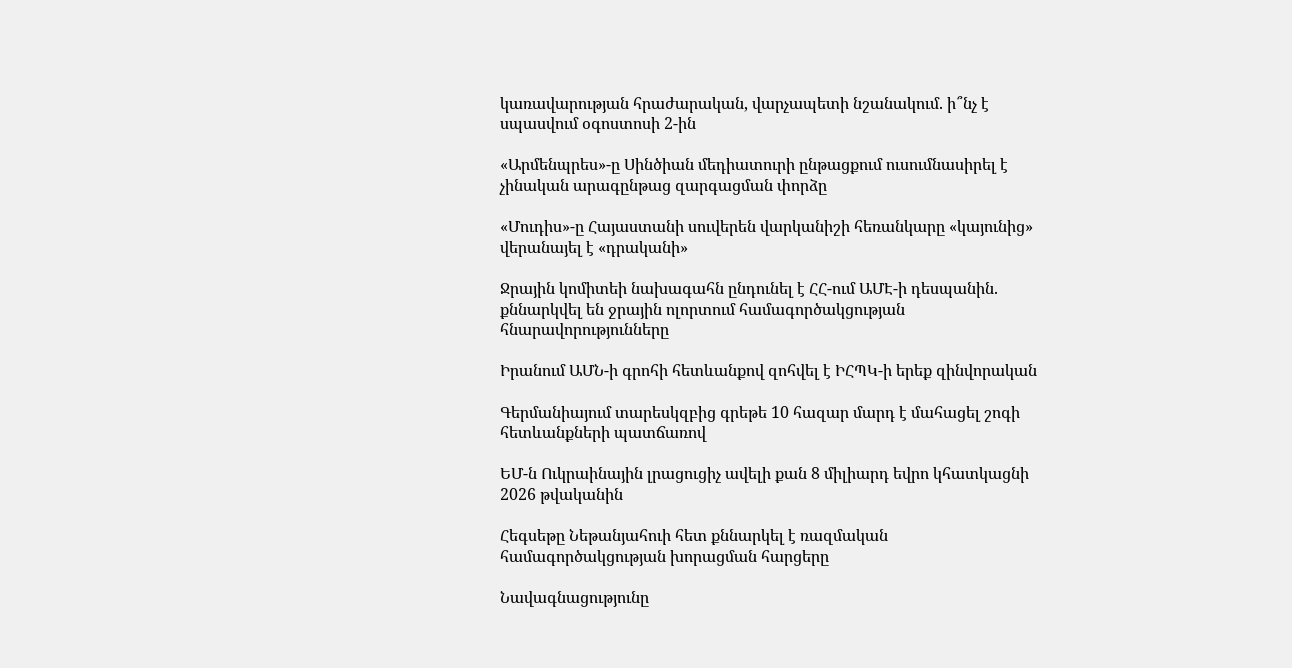կառավարության հրաժարական, վարչապետի նշանակում. ի՞նչ է սպասվում օգոստոսի 2-ին

«Արմենպրես»-ը Սինծիան մեդիատուրի ընթացքում ուսումնասիրել է չինական արագընթաց զարգացման փորձը

«Մուդիս»-ը Հայաստանի սուվերեն վարկանիշի հեռանկարը «կայունից» վերանայել է «դրականի»

Ջրային կոմիտեի նախագահն ընդունել է ՀՀ-ում ԱՄԷ-ի դեսպանին. քննարկվել են ջրային ոլորտում համագործակցության հնարավորությունները

Իրանում ԱՄՆ-ի գրոհի հետևանքով զոհվել է ԻՀՊԿ-ի երեք զինվորական

Գերմանիայում տարեսկզբից գրեթե 10 հազար մարդ է մահացել շոգի հետևանքների պատճառով

ԵՄ-ն Ուկրաինային լրացուցիչ ավելի քան 8 միլիարդ եվրո կհատկացնի 2026 թվականին

Հեգսեթը Նեթանյահուի հետ քննարկել է ռազմական համագործակցության խորացման հարցերը

Նավագնացությունը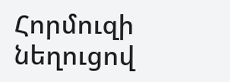Հորմուզի նեղուցով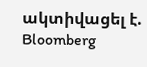ակտիվացել է. Bloomberg